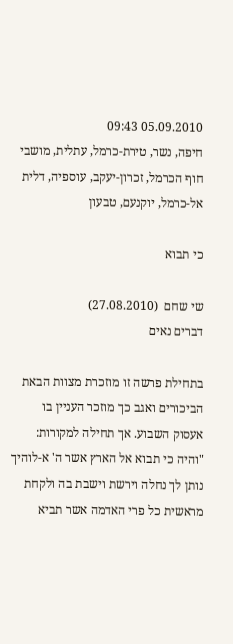05.09.2010 09:43
חיפה, נשר, טירת-כרמל, עתלית, מושבי חוף הכרמל, זכרון-יעקב, עוספיה, דלית אל-כרמל, יוקנעם, טבעון

כי תבוא

שי שחם  (27.08.2010)
דברים נאים

בתחילת פרשה זו מוזכרת מצוות הבאת הביכורים ואגב כך מוזכר העניין בו אעסוק השבוע. אך תחילה למקורות: "והיה כי תבוא אל הארץ אשר ה' א-לוהיך נותן לך נחלה וירשת וישבת בה ולקחת מראשית כל פרי האדמה אשר תביא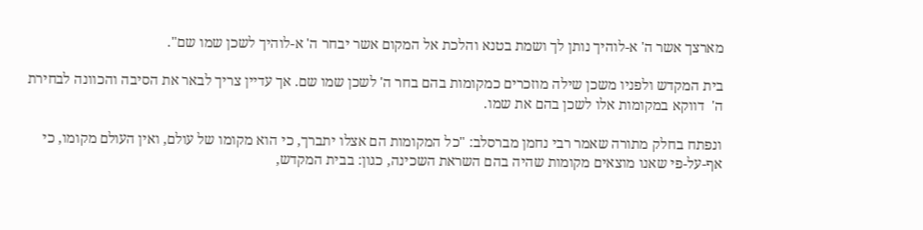מארצך אשר ה' א-לוהיך נותן לך ושמת בטנא והלכת אל המקום אשר יבחר ה' א-לוהיך לשכן שמו שם".

בית המקדש ולפניו משכן שילה מוזכרים כמקומות בהם בחר ה' לשכן שמו שם. אך עדיין צריך לבאר את הסיבה והכוונה לבחירת  ה'  דווקא במקומות אלו לשכן בהם את שמו.

ונפתח בחלק מתורה שאמר רבי נחמן מברסלב: "כל המקומות הם אצלו יתברך, כי הוא מקומו של עולם, ואין העולם מקומו, כי אף-על-פי שאנו מוצאים מקומות שהיה בהם השראת השכינה, כגון: בבית המקדש,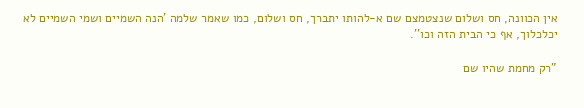אין הכוונה, חס ושלום שנצטמצם שם א-להותו יתברך, חס ושלום, כמו שאמר שלמה 'הנה השמיים ושמי השמיים לא יכלכלוך, אף כי הבית הזה וכו''.

"רק מחמת שהיו שם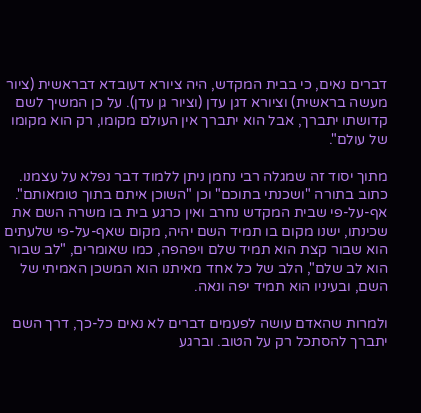דברים נאים, כי בבית המקדש, היה ציורא דעובדא דבראשית (ציור מעשה בראשית) וציורא דגן עדן (וציור גן עדן). על כן המשיך לשם קדושתו יתברך, אבל הוא יתברך אין העולם מקומו, רק הוא מקומו של עולם".

מתוך יסוד זה שמגלה רבי נחמן ניתן ללמוד דבר נפלא על עצמנו. כתוב בתורה "ושכנתי בתוכם" וכן "השוכן איתם בתוך טומאותם". אף-על-פי שבית המקדש נחרב ואין כרגע בית בו משרה השם את שכינתו, ישנו מקום בו תמיד השם יהיה, מקום שאף-על-פי שלעתים הוא שבור קצת הוא תמיד שלם ויפהפה, כמו שאומרים, "לב שבור הוא לב שלם", הלב של כל אחד מאיתנו הוא המשכן האמיתי של השם, ובעיניו הוא תמיד יפה ונאה.

ולמרות שהאדם עושה לפעמים דברים לא נאים כל-כך, דרך השם יתברך להסתכל רק על הטוב. וברגע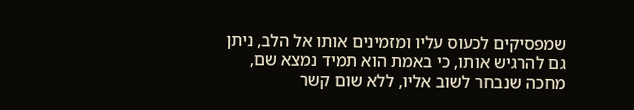שמפסיקים לכעוס עליו ומזמינים אותו אל הלב, ניתן גם להרגיש אותו, כי באמת הוא תמיד נמצא שם, מחכה שנבחר לשוב אליו, ללא שום קשר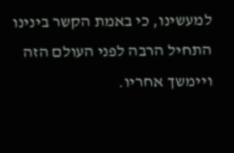למעשינו, כי באמת הקשר בינינו התחיל הרבה לפני העולם הזה ויימשך אחריו.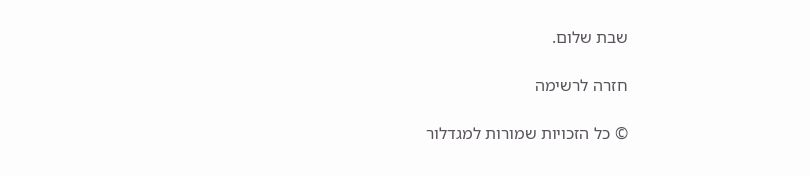שבת שלום.

חזרה לרשימה

© כל הזכויות שמורות למגדלור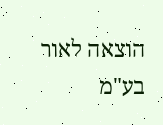הוצאה לאור בע"מ